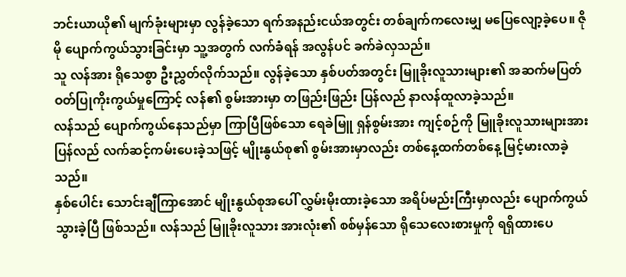ဘင်းယာယို၏ မျက်ခုံးများမှာ လွန်ခဲ့သော ရက်အနည်းငယ်အတွင်း တစ်ချက်ကလေးမျှ မပြေလျော့ခဲ့ပေ။ ဇိုမို ပျောက်ကွယ်သွားခြင်းမှာ သူ့အတွက် လက်ခံရန် အလွန်ပင် ခက်ခဲလှသည်။
သူ လန်အား ရိုသေစွာ ဦးညွှတ်လိုက်သည်။ လွန်ခဲ့သော နှစ်ပတ်အတွင်း မြူခိုးလူသားများ၏ အဆက်မပြတ် ဝတ်ပြုကိုးကွယ်မှုကြောင့် လန်၏ စွမ်းအားမှာ တဖြည်းဖြည်း ပြန်လည် နာလန်ထူလာခဲ့သည်။
လန်သည် ပျောက်ကွယ်နေသည်မှာ ကြာပြီဖြစ်သော ရေခဲမြူ ရှန်စွမ်းအား ကျင့်စဉ်ကို မြူခိုးလူသားများအား ပြန်လည် လက်ဆင့်ကမ်းပေးခဲ့သဖြင့် မျိုးနွယ်စု၏ စွမ်းအားမှာလည်း တစ်နေ့ထက်တစ်နေ့ မြင့်မားလာခဲ့သည်။
နှစ်ပေါင်း သောင်းချီကြာအောင် မျိုးနွယ်စုအပေါ် လွှမ်းမိုးထားခဲ့သော အရိပ်မည်းကြီးမှာလည်း ပျောက်ကွယ်သွားခဲ့ပြီ ဖြစ်သည်။ လန်သည် မြူခိုးလူသား အားလုံး၏ စစ်မှန်သော ရိုသေလေးစားမှုကို ရရှိထားပေ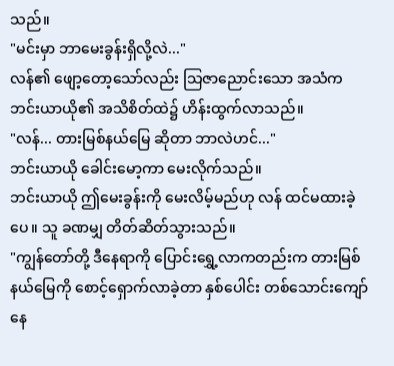သည်။
"မင်းမှာ ဘာမေးခွန်းရှိလို့လဲ..."
လန်၏ ဖျော့တော့သော်လည်း သြဇာညောင်းသော အသံက ဘင်းယာယို၏ အသိစိတ်ထဲ၌ ဟိန်းထွက်လာသည်။
"လန်... တားမြစ်နယ်မြေ ဆိုတာ ဘာလဲဟင်..."
ဘင်းယာယို ခေါင်းမော့ကာ မေးလိုက်သည်။
ဘင်းယာယို ဤမေးခွန်းကို မေးလိမ့်မည်ဟု လန် ထင်မထားခဲ့ပေ။ သူ ခဏမျှ တိတ်ဆိတ်သွားသည်။
"ကျွန်တော်တို့ ဒီနေရာကို ပြောင်းရွှေ့လာကတည်းက တားမြစ်နယ်မြေကို စောင့်ရှောက်လာခဲ့တာ နှစ်ပေါင်း တစ်သောင်းကျော်နေ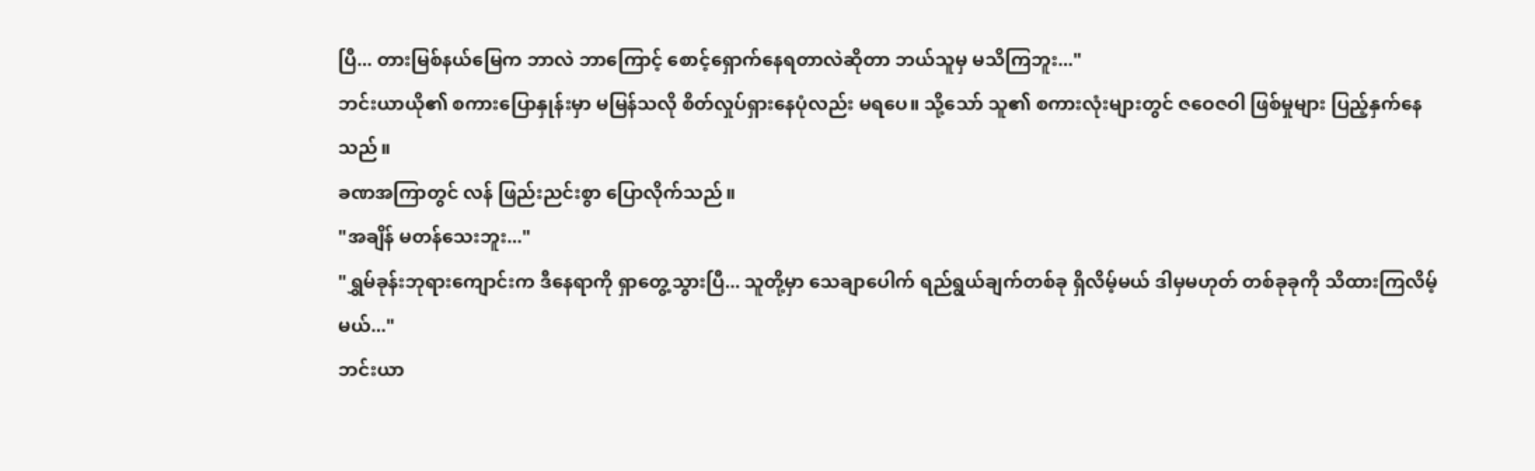ပြီ... တားမြစ်နယ်မြေက ဘာလဲ ဘာကြောင့် စောင့်ရှောက်နေရတာလဲဆိုတာ ဘယ်သူမှ မသိကြဘူး..."
ဘင်းယာယို၏ စကားပြောနှုန်းမှာ မမြန်သလို စိတ်လှုပ်ရှားနေပုံလည်း မရပေ။ သို့သော် သူ၏ စကားလုံးများတွင် ဇဝေဇဝါ ဖြစ်မှုများ ပြည့်နှက်နေသည်။
ခဏအကြာတွင် လန် ဖြည်းညင်းစွာ ပြောလိုက်သည်။
"အချိန် မတန်သေးဘူး..."
"ရွှမ်ခုန်းဘုရားကျောင်းက ဒီနေရာကို ရှာတွေ့သွားပြီ... သူတို့မှာ သေချာပေါက် ရည်ရွယ်ချက်တစ်ခု ရှိလိမ့်မယ် ဒါမှမဟုတ် တစ်ခုခုကို သိထားကြလိမ့်မယ်..."
ဘင်းယာ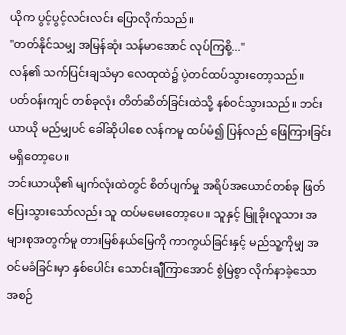ယိုက ပွင့်ပွင့်လင်းလင်း ပြောလိုက်သည်။
"တတ်နိုင်သမျှ အမြန်ဆုံး သန်မာအောင် လုပ်ကြစို့..."
လန်၏ သက်ပြင်းချသံမှာ လေထုထဲ၌ ပဲ့တင်ထပ်သွားတော့သည်။
ပတ်ဝန်းကျင် တစ်ခုလုံး တိတ်ဆိတ်ခြင်းထဲသို့ နစ်ဝင်သွားသည်။ ဘင်းယာယို မည်မျှပင် ခေါ်ဆိုပါစေ လန်ကမူ ထပ်မံ၍ ပြန်လည် ဖြေကြားခြင်း မရှိတော့ပေ။
ဘင်းယာယို၏ မျက်လုံးထဲတွင် စိတ်ပျက်မှု အရိပ်အယောင်တစ်ခု ဖြတ်ပြေးသွားသော်လည်း သူ ထပ်မမေးတော့ပေ။ သူနှင့် မြူခိုးလူသား အများစုအတွက်မူ တားမြစ်နယ်မြေကို ကာကွယ်ခြင်းနှင့် မည်သူ့ကိုမျှ အဝင်မခံခြင်းမှာ နှစ်ပေါင်း သောင်းချီကြာအောင် စွဲမြဲစွာ လိုက်နာခဲ့သော အစဉ်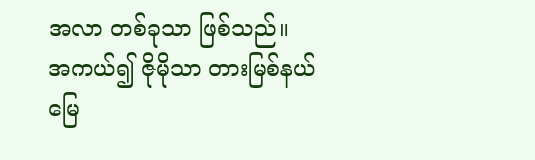အလာ တစ်ခုသာ ဖြစ်သည်။
အကယ်၍ ဇိုမိုသာ တားမြစ်နယ်မြေ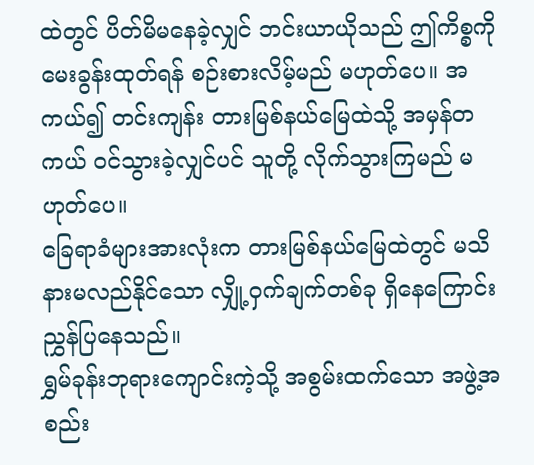ထဲတွင် ပိတ်မိမနေခဲ့လျှင် ဘင်းယာယိုသည် ဤကိစ္စကို မေးခွန်းထုတ်ရန် စဉ်းစားလိမ့်မည် မဟုတ်ပေ။ အကယ်၍ တင်းကျန်း တားမြစ်နယ်မြေထဲသို့ အမှန်တကယ် ဝင်သွားခဲ့လျှင်ပင် သူတို့ လိုက်သွားကြမည် မဟုတ်ပေ။
ခြေရာခံများအားလုံးက တားမြစ်နယ်မြေထဲတွင် မသိနားမလည်နိုင်သော လျှို့ဝှက်ချက်တစ်ခု ရှိနေကြောင်း ညွှန်ပြနေသည်။
ရွှမ်ခုန်းဘုရားကျောင်းကဲ့သို့ အစွမ်းထက်သော အဖွဲ့အစည်း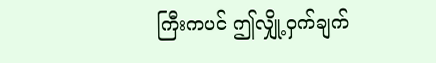ကြီးကပင် ဤလျှို့ဝှက်ချက်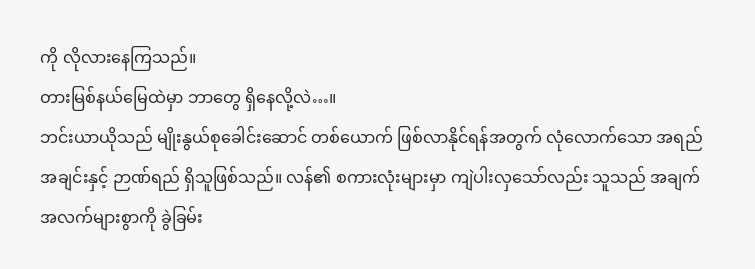ကို လိုလားနေကြသည်။
တားမြစ်နယ်မြေထဲမှာ ဘာတွေ ရှိနေလို့လဲ…။
ဘင်းယာယိုသည် မျိုးနွယ်စုခေါင်းဆောင် တစ်ယောက် ဖြစ်လာနိုင်ရန်အတွက် လုံလောက်သော အရည်အချင်းနှင့် ဉာဏ်ရည် ရှိသူဖြစ်သည်။ လန်၏ စကားလုံးများမှာ ကျဲပါးလှသော်လည်း သူသည် အချက်အလက်များစွာကို ခွဲခြမ်း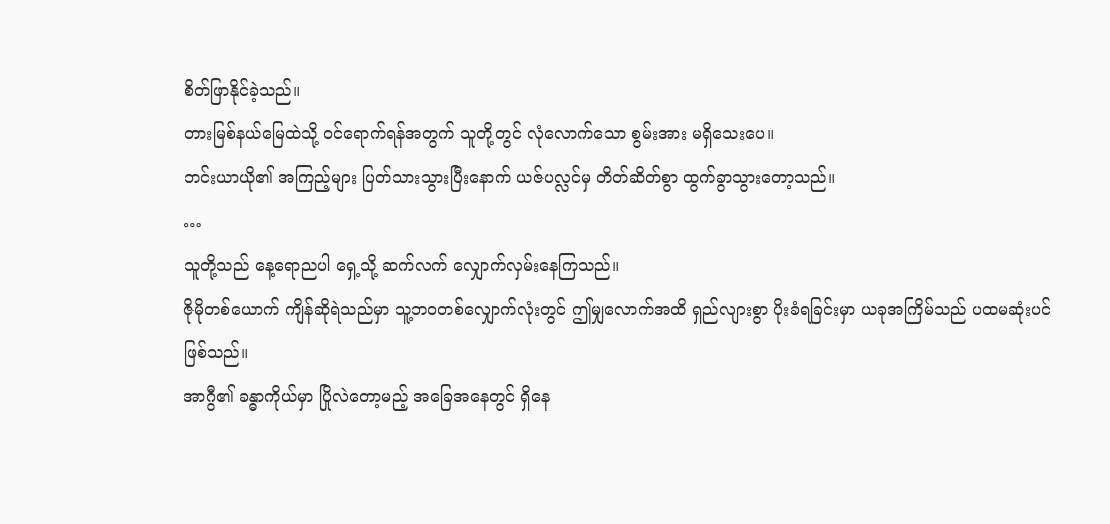စိတ်ဖြာနိုင်ခဲ့သည်။
တားမြစ်နယ်မြေထဲသို့ ဝင်ရောက်ရန်အတွက် သူတို့တွင် လုံလောက်သော စွမ်းအား မရှိသေးပေ။
ဘင်းယာယို၏ အကြည့်များ ပြတ်သားသွားပြီးနောက် ယဇ်ပလ္လင်မှ တိတ်ဆိတ်စွာ ထွက်ခွာသွားတော့သည်။
…
သူတို့သည် နေ့ရောညပါ ရှေ့သို့ ဆက်လက် လျှောက်လှမ်းနေကြသည်။
ဇိုမိုတစ်ယောက် ကျိန်ဆိုရဲသည်မှာ သူ့ဘဝတစ်လျှောက်လုံးတွင် ဤမျှလောက်အထိ ရှည်လျားစွာ ပိုးခံရခြင်းမှာ ယခုအကြိမ်သည် ပထမဆုံးပင် ဖြစ်သည်။
အာဂွီ၏ ခန္ဓာကိုယ်မှာ ပြိုလဲတော့မည့် အခြေအနေတွင် ရှိနေ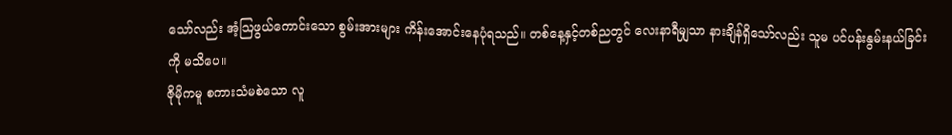သော်လည်း အံ့ဩဖွယ်ကောင်းသော စွမ်းအားများ ကိန်းအောင်းနေပုံရသည်။ တစ်နေ့နှင့်တစ်ညတွင် လေးနာရီမျှသာ နားချိန်ရှိသော်လည်း သူမ ပင်ပန်းနွမ်းနယ်ခြင်းကို မသိပေ။
ဇိုမိုကမူ စကားသံမစဲသော လူ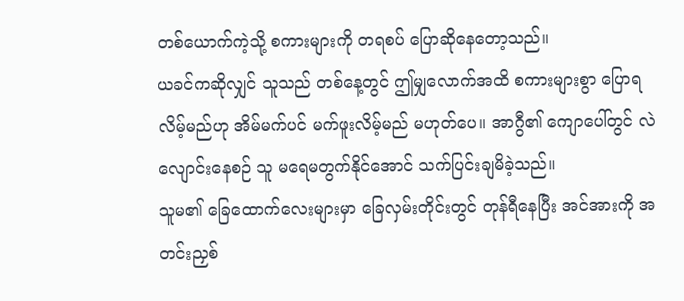တစ်ယောက်ကဲ့သို့ စကားများကို တရစပ် ပြောဆိုနေတော့သည်။
ယခင်ကဆိုလျှင် သူသည် တစ်နေ့တွင် ဤမျှလောက်အထိ စကားများစွာ ပြောရလိမ့်မည်ဟု အိမ်မက်ပင် မက်ဖူးလိမ့်မည် မဟုတ်ပေ။ အာဂွီ၏ ကျောပေါ်တွင် လဲလျောင်းနေစဉ် သူ မရေမတွက်နိုင်အောင် သက်ပြင်းချမိခဲ့သည်။
သူမ၏ ခြေထောက်လေးများမှာ ခြေလှမ်းတိုင်းတွင် တုန်ရီနေပြီး အင်အားကို အတင်းညှစ်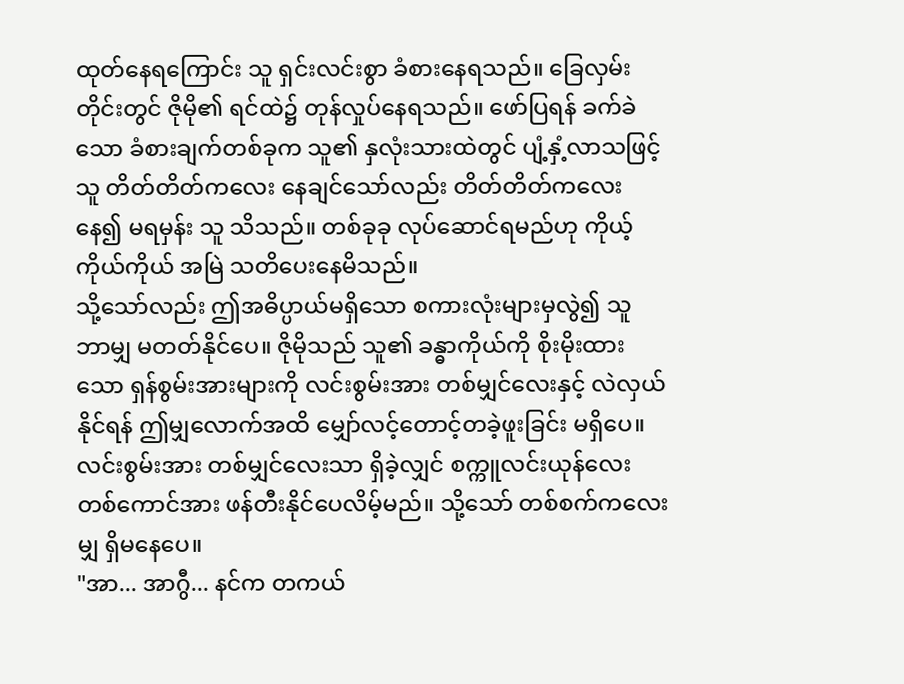ထုတ်နေရကြောင်း သူ ရှင်းလင်းစွာ ခံစားနေရသည်။ ခြေလှမ်းတိုင်းတွင် ဇိုမို၏ ရင်ထဲ၌ တုန်လှုပ်နေရသည်။ ဖော်ပြရန် ခက်ခဲသော ခံစားချက်တစ်ခုက သူ၏ နှလုံးသားထဲတွင် ပျံ့နှံ့လာသဖြင့် သူ တိတ်တိတ်ကလေး နေချင်သော်လည်း တိတ်တိတ်ကလေး နေ၍ မရမှန်း သူ သိသည်။ တစ်ခုခု လုပ်ဆောင်ရမည်ဟု ကိုယ့်ကိုယ်ကိုယ် အမြဲ သတိပေးနေမိသည်။
သို့သော်လည်း ဤအဓိပ္ပာယ်မရှိသော စကားလုံးများမှလွဲ၍ သူ ဘာမျှ မတတ်နိုင်ပေ။ ဇိုမိုသည် သူ၏ ခန္ဓာကိုယ်ကို စိုးမိုးထားသော ရှန်စွမ်းအားများကို လင်းစွမ်းအား တစ်မျှင်လေးနှင့် လဲလှယ်နိုင်ရန် ဤမျှလောက်အထိ မျှော်လင့်တောင့်တခဲ့ဖူးခြင်း မရှိပေ။
လင်းစွမ်းအား တစ်မျှင်လေးသာ ရှိခဲ့လျှင် စက္ကူလင်းယုန်လေး တစ်ကောင်အား ဖန်တီးနိုင်ပေလိမ့်မည်။ သို့သော် တစ်စက်ကလေးမျှ ရှိမနေပေ။
"အာ... အာဂွီ... နင်က တကယ်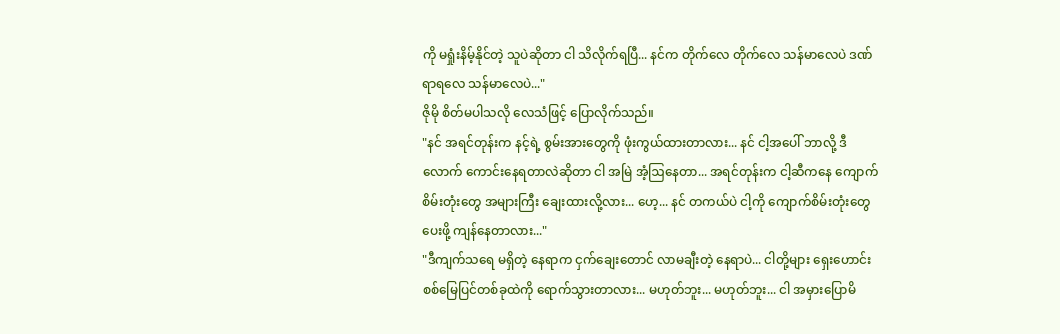ကို မရှုံးနိမ့်နိုင်တဲ့ သူပဲဆိုတာ ငါ သိလိုက်ရပြီ... နင်က တိုက်လေ တိုက်လေ သန်မာလေပဲ ဒဏ်ရာရလေ သန်မာလေပဲ..."
ဇိုမို စိတ်မပါသလို လေသံဖြင့် ပြောလိုက်သည်။
"နင် အရင်တုန်းက နင့်ရဲ့ စွမ်းအားတွေကို ဖုံးကွယ်ထားတာလား... နင် ငါ့အပေါ် ဘာလို့ ဒီလောက် ကောင်းနေရတာလဲဆိုတာ ငါ အမြဲ အံ့ဩနေတာ... အရင်တုန်းက ငါ့ဆီကနေ ကျောက်စိမ်းတုံးတွေ အများကြီး ချေးထားလို့လား... ဟေ့... နင် တကယ်ပဲ ငါ့ကို ကျောက်စိမ်းတုံးတွေ ပေးဖို့ ကျန်နေတာလား..."
"ဒီကျက်သရေ မရှိတဲ့ နေရာက ငှက်ချေးတောင် လာမချီးတဲ့ နေရာပဲ... ငါတို့များ ရှေးဟောင်း စစ်မြေပြင်တစ်ခုထဲကို ရောက်သွားတာလား... မဟုတ်ဘူး... မဟုတ်ဘူး... ငါ အမှားပြောမိ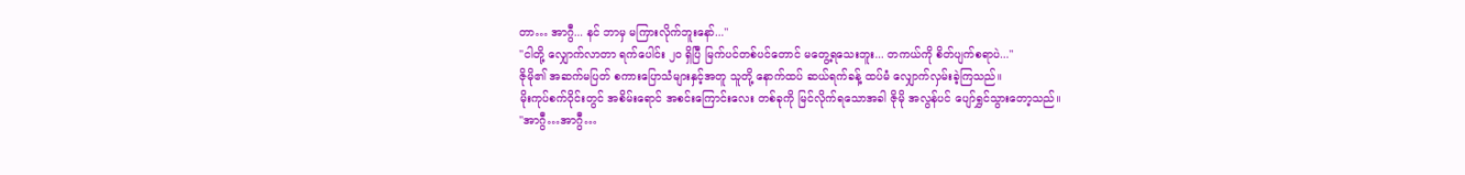တာ… အာဂွီ... နင် ဘာမှ မကြားလိုက်ဘူးနော်..."
"ငါတို့ လျှောက်လာတာ ရက်ပေါင်း ၂၀ ရှိပြီ မြက်ပင်တစ်ပင်တောင် မတွေ့ရသေးဘူး... တကယ်ကို စိတ်ပျက်စရာပဲ..."
ဇိုမို၏ အဆက်မပြတ် စကားပြောသံများနှင့်အတူ သူတို့ နောက်ထပ် ဆယ်ရက်ခန့် ထပ်မံ လျှောက်လှမ်းခဲ့ကြသည်။
မိုးကုပ်စက်ဝိုင်းတွင် အစိမ်းရောင် အစင်းကြောင်းလေး တစ်ခုကို မြင်လိုက်ရသောအခါ ဇိုမို အလွန်ပင် ပျော်ရွှင်သွားတော့သည်။
"အာဂွီ…အာဂွီ…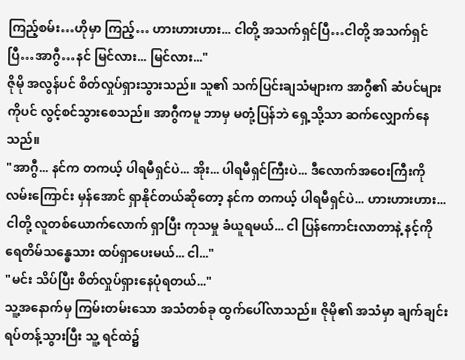ကြည့်စမ်း…ဟိုမှာ ကြည့်… ဟားဟားဟား... ငါတို့ အသက်ရှင်ပြီ…ငါတို့ အသက်ရှင်ပြီ…အာဂွီ…နင် မြင်လား... မြင်လား..."
ဇိုမို အလွန်ပင် စိတ်လှုပ်ရှားသွားသည်။ သူ၏ သက်ပြင်းချသံများက အာဂွီ၏ ဆံပင်များကိုပင် လွင့်စင်သွားစေသည်။ အာဂွီကမူ ဘာမှ မတုံ့ပြန်ဘဲ ရှေ့သို့သာ ဆက်လျှောက်နေသည်။
"အာဂွီ... နင်က တကယ့် ပါရမီရှင်ပဲ... အိုး... ပါရမီရှင်ကြီးပဲ... ဒီလောက်အဝေးကြီးကို လမ်းကြောင်း မှန်အောင် ရှာနိုင်တယ်ဆိုတော့ နင်က တကယ့် ပါရမီရှင်ပဲ... ဟားဟားဟား... ငါတို့ လူတစ်ယောက်လောက် ရှာပြီး ကုသမှု ခံယူရမယ်... ငါ ပြန်ကောင်းလာတာနဲ့ နင့်ကို ရေတိမ်သန္ဓေသား ထပ်ရှာပေးမယ်... ငါ..."
"မင်း သိပ်ပြီး စိတ်လှုပ်ရှားနေပုံရတယ်..."
သူ့အနောက်မှ ကြမ်းတမ်းသော အသံတစ်ခု ထွက်ပေါ်လာသည်။ ဇိုမို၏ အသံမှာ ချက်ချင်း ရပ်တန့်သွားပြီး သူ့ ရင်ထဲ၌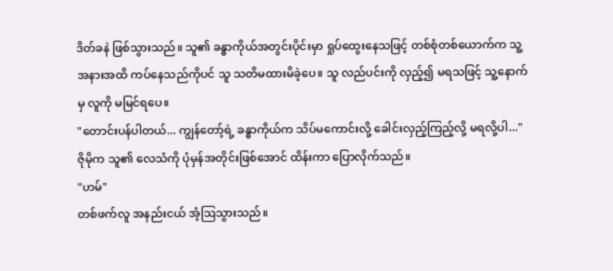ဒိတ်ခနဲ ဖြစ်သွားသည်။ သူ၏ ခန္ဓာကိုယ်အတွင်းပိုင်းမှာ ရှုပ်ထွေးနေသဖြင့် တစ်စုံတစ်ယောက်က သူ့အနားအထိ ကပ်နေသည်ကိုပင် သူ သတိမထားမိခဲ့ပေ။ သူ လည်ပင်းကို လှည့်၍ မရသဖြင့် သူ့နောက်မှ လူကို မမြင်ရပေ။
"တောင်းပန်ပါတယ်... ကျွန်တော့်ရဲ့ ခန္ဓာကိုယ်က သိပ်မကောင်းလို့ ခေါင်းလှည့်ကြည့်လို့ မရလို့ပါ..."
ဇိုမိုက သူ၏ လေသံကို ပုံမှန်အတိုင်းဖြစ်အောင် ထိန်းကာ ပြောလိုက်သည်။
"ဟမ်"
တစ်ဖက်လူ အနည်းငယ် အံ့ဩသွားသည်။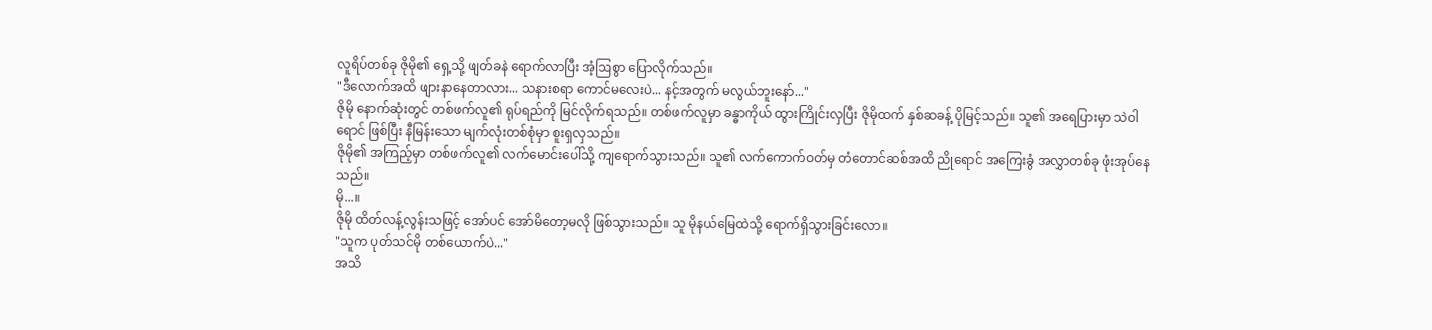လူရိပ်တစ်ခု ဇိုမို၏ ရှေ့သို့ ဖျတ်ခနဲ ရောက်လာပြီး အံ့ဩစွာ ပြောလိုက်သည်။
"ဒီလောက်အထိ ဖျားနာနေတာလား... သနားစရာ ကောင်မလေးပဲ... နင့်အတွက် မလွယ်ဘူးနော်..."
ဇိုမို နောက်ဆုံးတွင် တစ်ဖက်လူ၏ ရုပ်ရည်ကို မြင်လိုက်ရသည်။ တစ်ဖက်လူမှာ ခန္ဓာကိုယ် ထွားကြိုင်းလှပြီး ဇိုမိုထက် နှစ်ဆခန့် ပိုမြင့်သည်။ သူ၏ အရေပြားမှာ သဲဝါရောင် ဖြစ်ပြီး နီမြန်းသော မျက်လုံးတစ်စုံမှာ စူးရှလှသည်။
ဇိုမို၏ အကြည့်မှာ တစ်ဖက်လူ၏ လက်မောင်းပေါ်သို့ ကျရောက်သွားသည်။ သူ၏ လက်ကောက်ဝတ်မှ တံတောင်ဆစ်အထိ ညိုရောင် အကြေးခွံ အလွှာတစ်ခု ဖုံးအုပ်နေသည်။
မို...။
ဇိုမို ထိတ်လန့်လွန်းသဖြင့် အော်ပင် အော်မိတော့မလို ဖြစ်သွားသည်။ သူ မိုနယ်မြေထဲသို့ ရောက်ရှိသွားခြင်းလော။
"သူက ပုတ်သင်မို တစ်ယောက်ပဲ..."
အသိ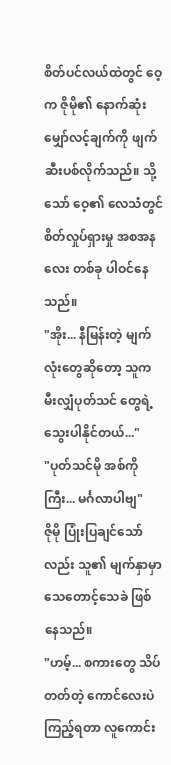စိတ်ပင်လယ်ထဲတွင် ဝေ့က ဇိုမို၏ နောက်ဆုံး မျှော်လင့်ချက်ကို ဖျက်ဆီးပစ်လိုက်သည်။ သို့သော် ဝေ့၏ လေသံတွင် စိတ်လှုပ်ရှားမှု အစအနလေး တစ်ခု ပါဝင်နေသည်။
"အိုး... နီမြန်းတဲ့ မျက်လုံးတွေဆိုတော့ သူက မီးလျှံပုတ်သင် တွေရဲ့ သွေးပါနိုင်တယ်..."
"ပုတ်သင်မို အစ်ကိုကြီး... မင်္ဂလာပါဗျ"
ဇိုမို ပြုံးပြချင်သော်လည်း သူ၏ မျက်နှာမှာ သေတောင့်သေခဲ ဖြစ်နေသည်။
"ဟမ့်... စကားတွေ သိပ်တတ်တဲ့ ကောင်လေးပဲ ကြည့်ရတာ လူကောင်း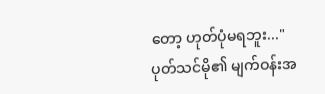တော့ ဟုတ်ပုံမရဘူး..."
ပုတ်သင်မို၏ မျက်ဝန်းအ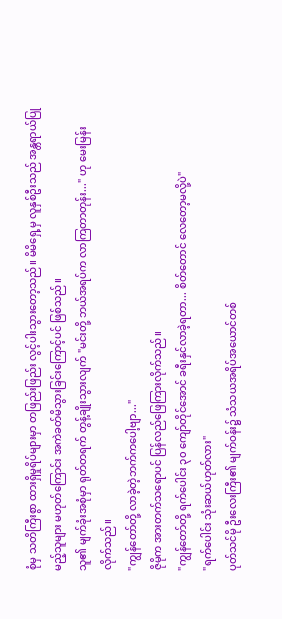စုံမှ သတိကြီးစွာ ထားရှိမှုရိပ်များမှာ တဖြည်းဖြည်း လွင့်ပါးသွားတော့သည်။ မိမိရှေ့မှ လူနှစ်ဦးသည် အန္တရာယ်ပြုမည့်သူများ မဟုတ်ကြောင်း အကဲခတ်မိသွားခြင်းကြောင့်ပင် ဖြစ်သည်။
သူ၏ မျက်ခုံးအစုံမှာ ရုတ်တရက် တွန့်ချိုးသွားလျက် "မင်းတို့ ဘယ်အရပ်က လာကြတာတုန်း..." ဟု မေးမြန်းလိုက်သည်။
"ကျွန်တော်တို့ လာခဲ့တဲ့ဘက်ကပေါ့ဗျာ..."
ဇိုမိုက အားတက်သရောပင် ပြန်လည်ဖြေကြားလိုက်သည်။
"ကျွန်တော်တို့ ရက်ပေါင်း ၃၀ ကျော်တိုင်အောင် ခရီးနှင်လာခဲ့ရတာ... စိတ်တောင် လေတော့မလို့ပဲ"
"ရက်ပေါင်း သုံးဆယ်ဟုတ်လား"
ပုတ်သင်မို ဦးလေးကြီး၏ မျက်ဝန်း၌ သံသယအရိပ်အယောင်တစ်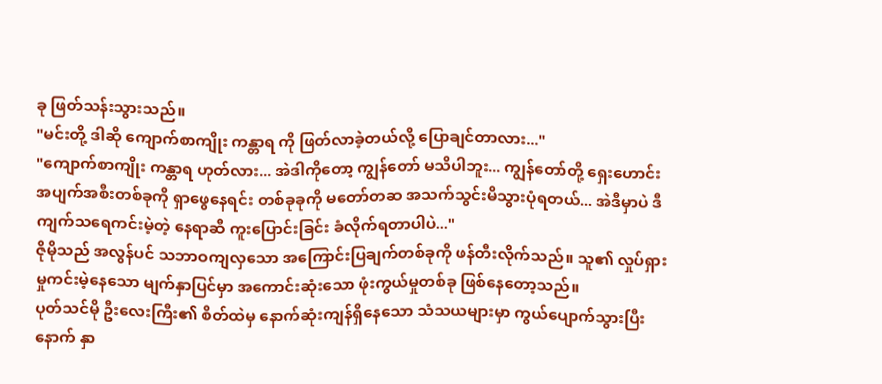ခု ဖြတ်သန်းသွားသည်။
"မင်းတို့ ဒါဆို ကျောက်စာကျိုး ကန္တာရ ကို ဖြတ်လာခဲ့တယ်လို့ ပြောချင်တာလား..."
"ကျောက်စာကျိုး ကန္တာရ ဟုတ်လား... အဲဒါကိုတော့ ကျွန်တော် မသိပါဘူး... ကျွန်တော်တို့ ရှေးဟောင်းအပျက်အစီးတစ်ခုကို ရှာဖွေနေရင်း တစ်ခုခုကို မတော်တဆ အသက်သွင်းမိသွားပုံရတယ်... အဲဒီမှာပဲ ဒီကျက်သရေကင်းမဲ့တဲ့ နေရာဆီ ကူးပြောင်းခြင်း ခံလိုက်ရတာပါပဲ..."
ဇိုမိုသည် အလွန်ပင် သဘာဝကျလှသော အကြောင်းပြချက်တစ်ခုကို ဖန်တီးလိုက်သည်။ သူ၏ လှုပ်ရှားမှုကင်းမဲ့နေသော မျက်နှာပြင်မှာ အကောင်းဆုံးသော ဖုံးကွယ်မှုတစ်ခု ဖြစ်နေတော့သည်။
ပုတ်သင်မို ဦးလေးကြီး၏ စိတ်ထဲမှ နောက်ဆုံးကျန်ရှိနေသော သံသယများမှာ ကွယ်ပျောက်သွားပြီးနောက် နှာ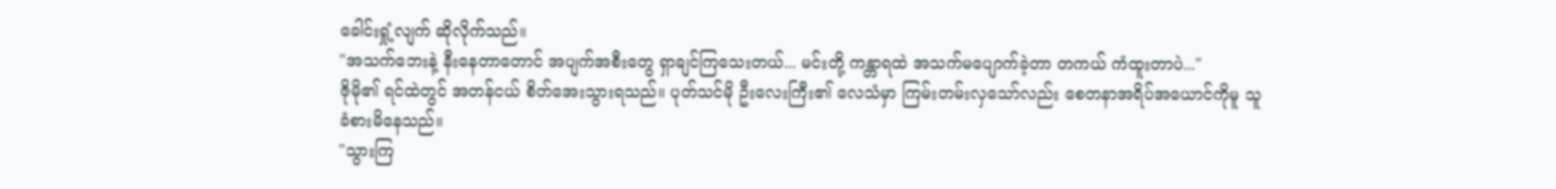ခေါင်းရှုံ့လျက် ဆိုလိုက်သည်။
"အသက်ဘေးနဲ့ နီးနေတာတောင် အပျက်အစီးတွေ ရှာချင်ကြသေးတယ်... မင်းတို့ ကန္တာရထဲ အသက်မပျောက်ခဲ့တာ တကယ် ကံထူးတာပဲ..."
ဇိုမို၏ ရင်ထဲတွင် အတန်ငယ် စိတ်အေးသွားရသည်။ ပုတ်သင်မို ဦးလေးကြီး၏ လေသံမှာ ကြမ်းတမ်းလှသော်လည်း စေတနာအရိပ်အယောင်ကိုမူ သူ ခံစားမိနေသည်။
"သွားကြ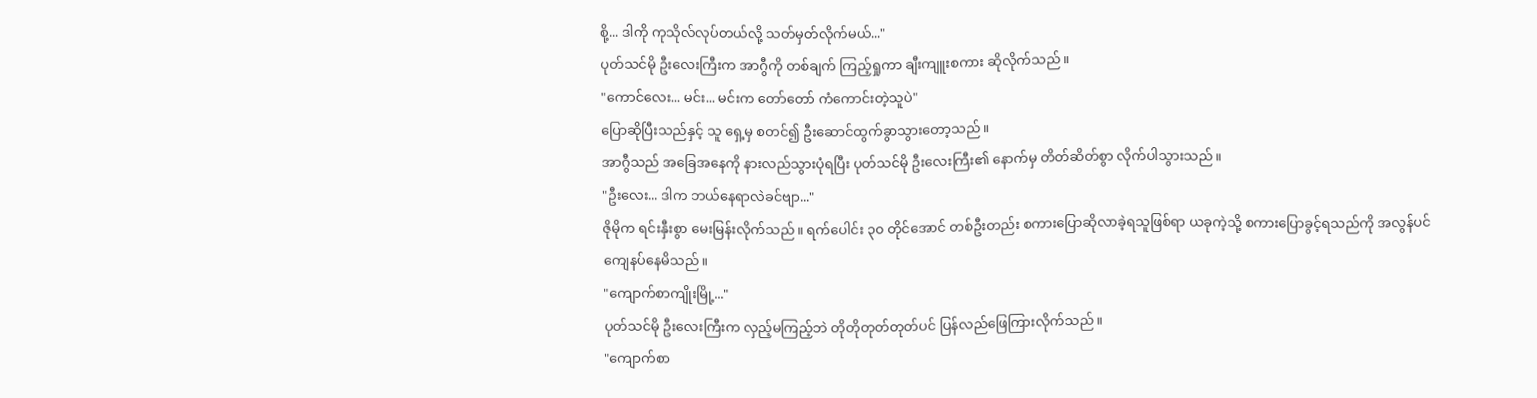စို့... ဒါကို ကုသိုလ်လုပ်တယ်လို့ သတ်မှတ်လိုက်မယ်..."
ပုတ်သင်မို ဦးလေးကြီးက အာဂွီကို တစ်ချက် ကြည့်ရှုကာ ချီးကျူးစကား ဆိုလိုက်သည်။
"ကောင်လေး... မင်း... မင်းက တော်တော် ကံကောင်းတဲ့သူပဲ"
ပြောဆိုပြီးသည်နှင့် သူ ရှေ့မှ စတင်၍ ဦးဆောင်ထွက်ခွာသွားတော့သည်။
အာဂွီသည် အခြေအနေကို နားလည်သွားပုံရပြီး ပုတ်သင်မို ဦးလေးကြီး၏ နောက်မှ တိတ်ဆိတ်စွာ လိုက်ပါသွားသည်။
"ဦးလေး... ဒါက ဘယ်နေရာလဲခင်ဗျာ..."
ဇိုမိုက ရင်းနှီးစွာ မေးမြန်းလိုက်သည်။ ရက်ပေါင်း ၃၀ တိုင်အောင် တစ်ဦးတည်း စကားပြောဆိုလာခဲ့ရသူဖြစ်ရာ ယခုကဲ့သို့ စကားပြောခွင့်ရသည်ကို အလွန်ပင် ကျေနပ်နေမိသည်။
"ကျောက်စာကျိုးမြို့..."
ပုတ်သင်မို ဦးလေးကြီးက လှည့်မကြည့်ဘဲ တိုတိုတုတ်တုတ်ပင် ပြန်လည်ဖြေကြားလိုက်သည်။
"ကျောက်စာ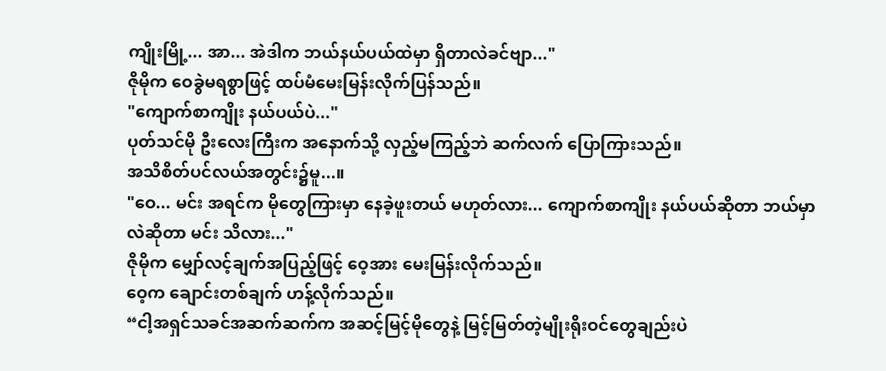ကျိုးမြို့... အာ... အဲဒါက ဘယ်နယ်ပယ်ထဲမှာ ရှိတာလဲခင်ဗျာ..."
ဇိုမိုက ဝေခွဲမရစွာဖြင့် ထပ်မံမေးမြန်းလိုက်ပြန်သည်။
"ကျောက်စာကျိုး နယ်ပယ်ပဲ..."
ပုတ်သင်မို ဦးလေးကြီးက အနောက်သို့ လှည့်မကြည့်ဘဲ ဆက်လက် ပြောကြားသည်။
အသိစိတ်ပင်လယ်အတွင်း၌မူ...။
"ဝေ... မင်း အရင်က မိုတွေကြားမှာ နေခဲ့ဖူးတယ် မဟုတ်လား... ကျောက်စာကျိုး နယ်ပယ်ဆိုတာ ဘယ်မှာလဲဆိုတာ မင်း သိလား..."
ဇိုမိုက မျှော်လင့်ချက်အပြည့်ဖြင့် ဝေ့အား မေးမြန်းလိုက်သည်။
ဝေ့က ချောင်းတစ်ချက် ဟန့်လိုက်သည်။
“ငါ့အရှင်သခင်အဆက်ဆက်က အဆင့်မြင့်မိုတွေနဲ့ မြင့်မြတ်တဲ့မျိုးရိုးဝင်တွေချည်းပဲ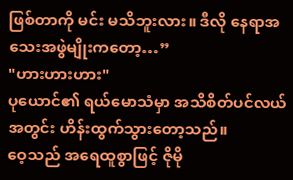ဖြစ်တာကို မင်း မသိဘူးလား။ ဒီလို နေရာအသေးအဖွဲမျိုးကတော့…”
"ဟားဟားဟား"
ပုယောင်၏ ရယ်မောသံမှာ အသိစိတ်ပင်လယ်အတွင်း ဟိန်းထွက်သွားတော့သည်။
ဝေ့သည် အရေထူစွာဖြင့် ဇိုမို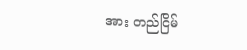အား တည်ငြိမ်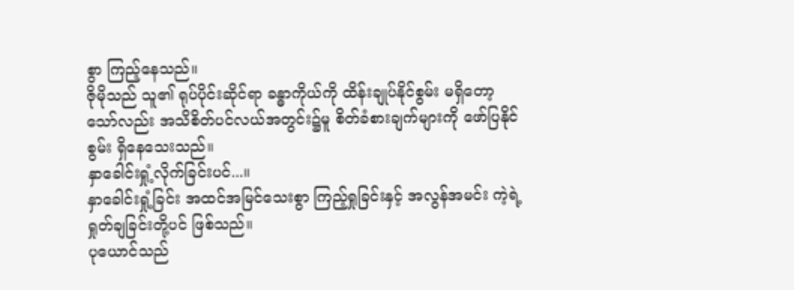စွာ ကြည့်နေသည်။
ဇိုမိုသည် သူ၏ ရုပ်ပိုင်းဆိုင်ရာ ခန္ဓာကိုယ်ကို ထိန်းချုပ်နိုင်စွမ်း မရှိတော့သော်လည်း အသိစိတ်ပင်လယ်အတွင်း၌မူ စိတ်ခံစားချက်များကို ဖော်ပြနိုင်စွမ်း ရှိနေသေးသည်။
နှာခေါင်းရှုံ့လိုက်ခြင်းပင်...။
နှာခေါင်းရှုံ့ခြင်း အထင်အမြင်သေးစွာ ကြည့်ရှုခြင်းနှင့် အလွန်အမင်း ကဲ့ရဲ့ရှုတ်ချခြင်းတို့ပင် ဖြစ်သည်။
ပုယောင်သည်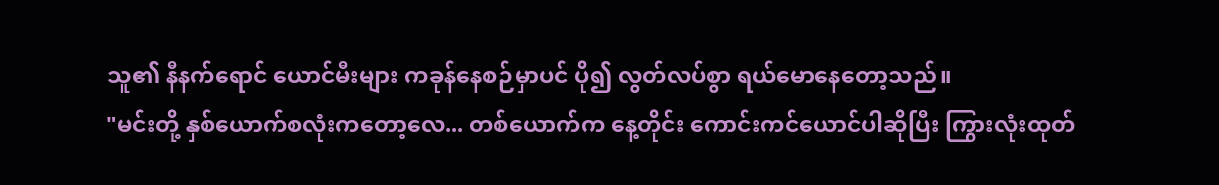သူ၏ နီနက်ရောင် ယောင်မီးများ ကခုန်နေစဉ်မှာပင် ပို၍ လွတ်လပ်စွာ ရယ်မောနေတော့သည်။
"မင်းတို့ နှစ်ယောက်စလုံးကတော့လေ... တစ်ယောက်က နေ့တိုင်း ကောင်းကင်ယောင်ပါဆိုပြီး ကြွားလုံးထုတ်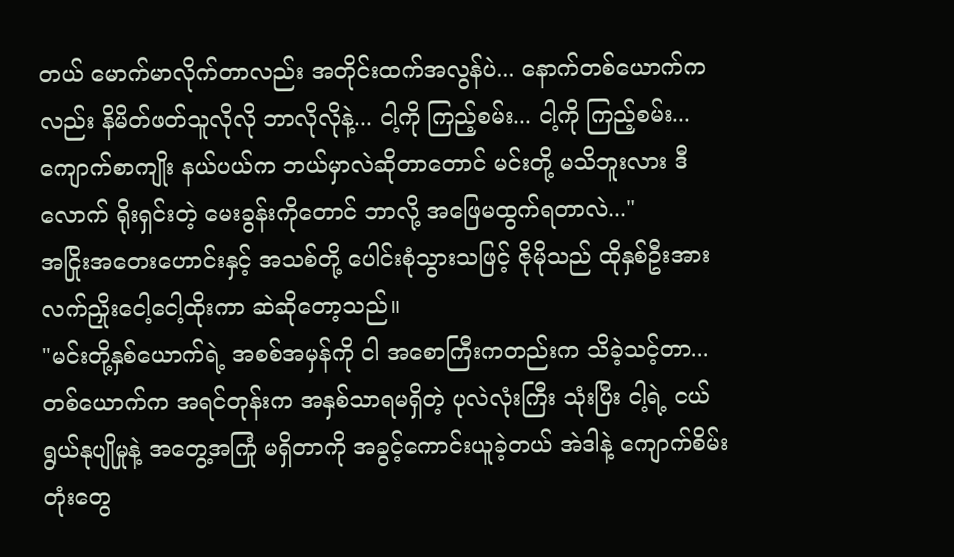တယ် မောက်မာလိုက်တာလည်း အတိုင်းထက်အလွန်ပဲ... နောက်တစ်ယောက်ကလည်း နိမိတ်ဖတ်သူလိုလို ဘာလိုလိုနဲ့... ငါ့ကို ကြည့်စမ်း... ငါ့ကို ကြည့်စမ်း... ကျောက်စာကျိုး နယ်ပယ်က ဘယ်မှာလဲဆိုတာတောင် မင်းတို့ မသိဘူးလား ဒီလောက် ရိုးရှင်းတဲ့ မေးခွန်းကိုတောင် ဘာလို့ အဖြေမထွက်ရတာလဲ..."
အငြိုးအတေးဟောင်းနှင့် အသစ်တို့ ပေါင်းစုံသွားသဖြင့် ဇိုမိုသည် ထိုနှစ်ဦးအား လက်ညှိုးငေါ့ငေါ့ထိုးကာ ဆဲဆိုတော့သည်။
"မင်းတို့နှစ်ယောက်ရဲ့ အစစ်အမှန်ကို ငါ အစောကြီးကတည်းက သိခဲ့သင့်တာ... တစ်ယောက်က အရင်တုန်းက အနှစ်သာရမရှိတဲ့ ပုလဲလုံးကြီး သုံးပြီး ငါ့ရဲ့ ငယ်ရွယ်နုပျိုမှုနဲ့ အတွေ့အကြုံ မရှိတာကို အခွင့်ကောင်းယူခဲ့တယ် အဲဒါနဲ့ ကျောက်စိမ်းတုံးတွေ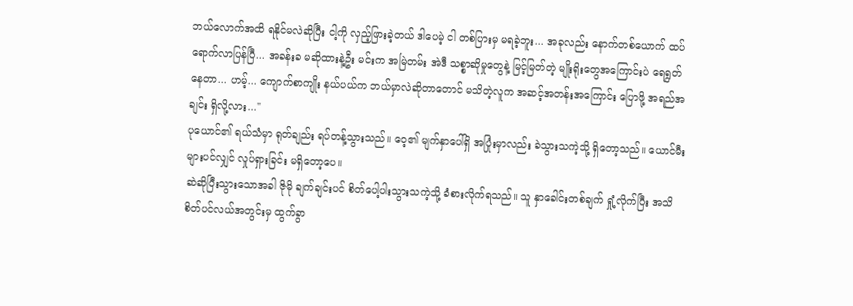ဘယ်လောက်အထိ ရနိုင်မလဲဆိုပြီး ငါ့ကို လှည့်ဖြားခဲ့တယ် ဒါပေမဲ့ ငါ တစ်ပြားမှ မရခဲ့ဘူး... အခုလည်း နောက်တစ်ယောက် ထပ်ရောက်လာပြန်ပြီ... အခန်းခ မဆိုထားနဲ့ဦး မင်းက အမြဲတမ်း အဲဒီ သစ္စာဆိုမှုတွေနဲ့ မြင့်မြတ်တဲ့ မျိုးရိုးတွေအကြောင်းပဲ ရေရွတ်နေတာ... ဟမ့်... ကျောက်စာကျိုး နယ်ပယ်က ဘယ်မှာလဲဆိုတာတောင် မသိတဲ့လူက အဆင့်အတန်းအကြောင်း ပြောဖို့ အရည်အချင်း ရှိလို့လား..."
ပုယောင်၏ ရယ်သံမှာ ရုတ်ချည်း ရပ်တန့်သွားသည်။ ဝေ့၏ မျက်နှာပေါ်ရှိ အပြုံးမှာလည်း ခဲသွားသကဲ့သို့ ရှိတော့သည်။ ယောင်မီးများပင်လျှင် လှုပ်ရှားခြင်း မရှိတော့ပေ။
ဆဲဆိုပြီးသွားသောအခါ ဇိုမို ချက်ချင်းပင် စိတ်ပေါ့ပါးသွားသကဲ့သို့ ခံစားလိုက်ရသည်။ သူ နှာခေါင်းတစ်ချက် ရှုံ့လိုက်ပြီး အသိစိတ်ပင်လယ်အတွင်းမှ ထွက်ခွာ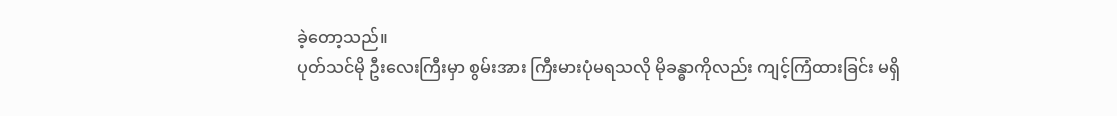ခဲ့တော့သည်။
ပုတ်သင်မို ဦးလေးကြီးမှာ စွမ်းအား ကြီးမားပုံမရသလို မိုခန္ဓာကိုလည်း ကျင့်ကြံထားခြင်း မရှိ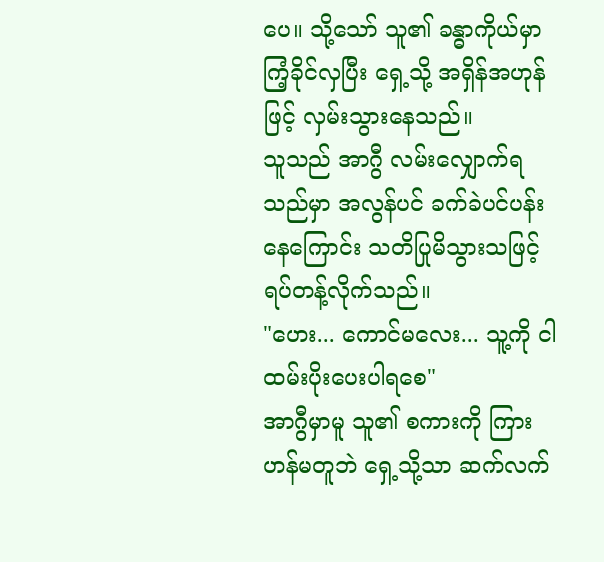ပေ။ သို့သော် သူ၏ ခန္ဓာကိုယ်မှာ ကြံ့ခိုင်လှပြီး ရှေ့သို့ အရှိန်အဟုန်ဖြင့် လှမ်းသွားနေသည်။
သူသည် အာဂွီ လမ်းလျှောက်ရသည်မှာ အလွန်ပင် ခက်ခဲပင်ပန်းနေကြောင်း သတိပြုမိသွားသဖြင့် ရပ်တန့်လိုက်သည်။
"ဟေး... ကောင်မလေး... သူ့ကို ငါ ထမ်းပိုးပေးပါရစေ"
အာဂွီမှာမူ သူ၏ စကားကို ကြားဟန်မတူဘဲ ရှေ့သို့သာ ဆက်လက်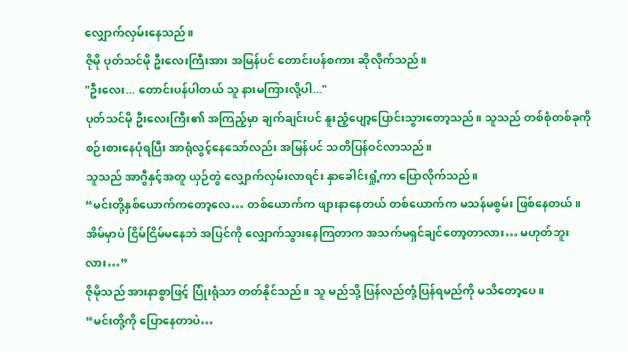လျှောက်လှမ်းနေသည်။
ဇိုမို ပုတ်သင်မို ဦးလေးကြီးအား အမြန်ပင် တောင်းပန်စကား ဆိုလိုက်သည်။
"ဦးလေး... တောင်းပန်ပါတယ် သူ နားမကြားလို့ပါ..."
ပုတ်သင်မို ဦးလေးကြီး၏ အကြည့်မှာ ချက်ချင်းပင် နူးညံ့ပျော့ပြောင်းသွားတော့သည်။ သူသည် တစ်စုံတစ်ခုကို စဉ်းစားနေပုံရပြီး အာရုံလွင့်နေသော်လည်း အမြန်ပင် သတိပြန်ဝင်လာသည်။
သူသည် အာဂွီနှင့်အတူ ယှဉ်တွဲ လျှောက်လှမ်းလာရင်း နှာခေါင်းရှုံ့ကာ ပြောလိုက်သည်။
“မင်းတို့နှစ်ယောက်ကတော့လေ… တစ်ယောက်က ဖျားနာနေတယ် တစ်ယောက်က မသန်မစွမ်း ဖြစ်နေတယ်။ အိမ်မှာပဲ ငြိမ်ငြိမ်မနေဘဲ အပြင်ကို လျှောက်သွားနေကြတာက အသက်မရှင်ချင်တော့တာလား… မဟုတ်ဘူးလား…”
ဇိုမိုသည် အားနာစွာဖြင့် ပြုံးရုံသာ တတ်နိုင်သည်။ သူ မည်သို့ ပြန်လည်တုံ့ပြန်ရမည်ကို မသိတော့ပေ။
“မင်းတို့ကို ပြောနေတာပဲ…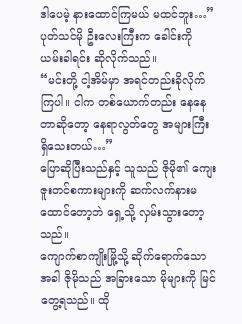ဒါပေမဲ့ နားထောင်ကြမယ် မထင်ဘူး…”
ပုတ်သင်မို ဦးလေးကြီးက ခေါင်းကို ယမ်းခါရင်း ဆိုလိုက်သည်။
“မင်းတို့ ငါ့အိမ်မှာ အရင်တည်းခိုလိုက်ကြပါ။ ငါက တစ်ယောက်တည်း နေနေတာဆိုတော့ နေရာလွတ်တွေ အများကြီး ရှိသေးတယ်…”
ပြောဆိုပြီးသည်နှင့် သူသည် ဇိုမို၏ ကျေးဇူးတင်စကားများကို ဆက်လက်နားမထောင်တော့ဘဲ ရှေ့သို့ လှမ်းသွားတော့သည်။
ကျောက်စာကျိုးမြို့သို့ ဆိုက်ရောက်သောအခါ ဇိုမိုသည် အခြားသော မိုများကို မြင်တွေ့ရသည်။ ထို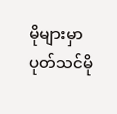မိုများမှာ ပုတ်သင်မို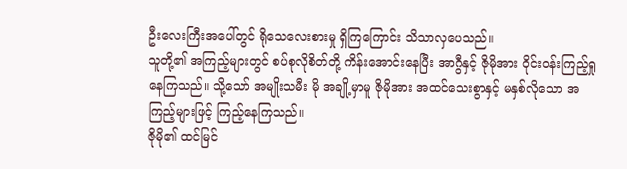ဦးလေးကြီးအပေါ်တွင် ရိုသေလေးစားမှု ရှိကြကြောင်း သိသာလှပေသည်။
သူတို့၏ အကြည့်များတွင် စပ်စုလိုစိတ်တို့ ကိန်းအောင်းနေပြီး အာဂွီနှင့် ဇိုမိုအား ဝိုင်းဝန်းကြည့်ရှုနေကြသည်။ သို့သော် အမျိုးသမီး မို အချို့မှာမူ ဇိုမိုအား အထင်သေးစွာနှင့် မနှစ်လိုသော အကြည့်များဖြင့် ကြည့်နေကြသည်။
ဇိုမို၏ ထင်မြင်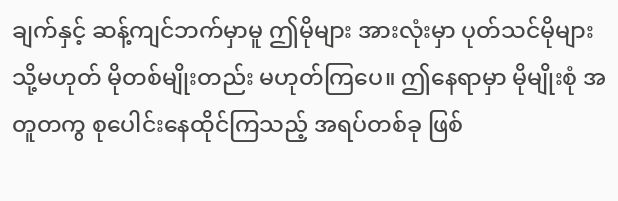ချက်နှင့် ဆန့်ကျင်ဘက်မှာမူ ဤမိုများ အားလုံးမှာ ပုတ်သင်မိုများ သို့မဟုတ် မိုတစ်မျိုးတည်း မဟုတ်ကြပေ။ ဤနေရာမှာ မိုမျိုးစုံ အတူတကွ စုပေါင်းနေထိုင်ကြသည့် အရပ်တစ်ခု ဖြစ်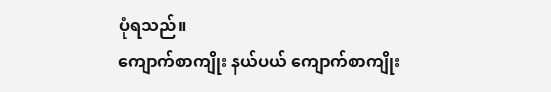ပုံရသည်။
ကျောက်စာကျိုး နယ်ပယ် ကျောက်စာကျိုး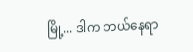မြို့... ဒါက ဘယ်နေရာ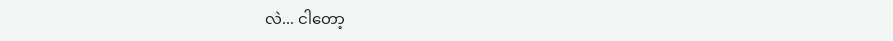လဲ... ငါတော့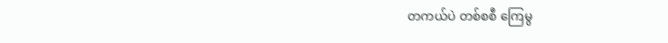တကယ်ပဲ တစ်စစီ ကြေမွ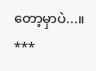တော့မှာပဲ...။
***